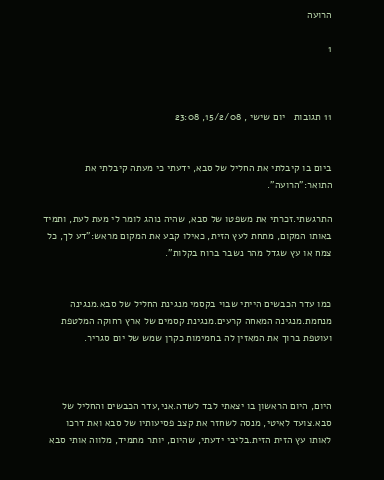הרועה

1



11 תגובות   יום שישי , 15/2/08, 23:08


ביום בו קיבלתי את החליל של סבא, ידעתי כי מעתה קיבלתי את התואר:"הרועה".

התרגשתי.זכרתי את משפטו של סבא, שהיה נוהג לומר לי מעת לעת, ותמיד באותו המקום, מתחת לעץ הזית, כאילו קבע את המקום מראש:"דע לך, כל צמח או עץ שגדל מהר נשבר ברוח בקלות".


כמו עדר הכבשים הייתי שבוי בקסמי מנגינת החליל של סבא.מנגינה מנחמת.מנגינה המאחה קרעים.מנגינת קסמים של ארץ רחוקה המלטפת ועוטפת ברוך את המאזין לה בחמימות כקרן שמש של יום סגריר.



היום, היום הראשון בו יצאתי לבד לשדה.אני,עדר הכבשים והחליל של סבא.צועד לאיטי, מנסה לשחזר את קצב פסיעותיו של סבא ואת דרכו לאותו עץ הזית הזית.בליבי ידעתי, שהיום, יותר מתמיד, מלווה אותי סבא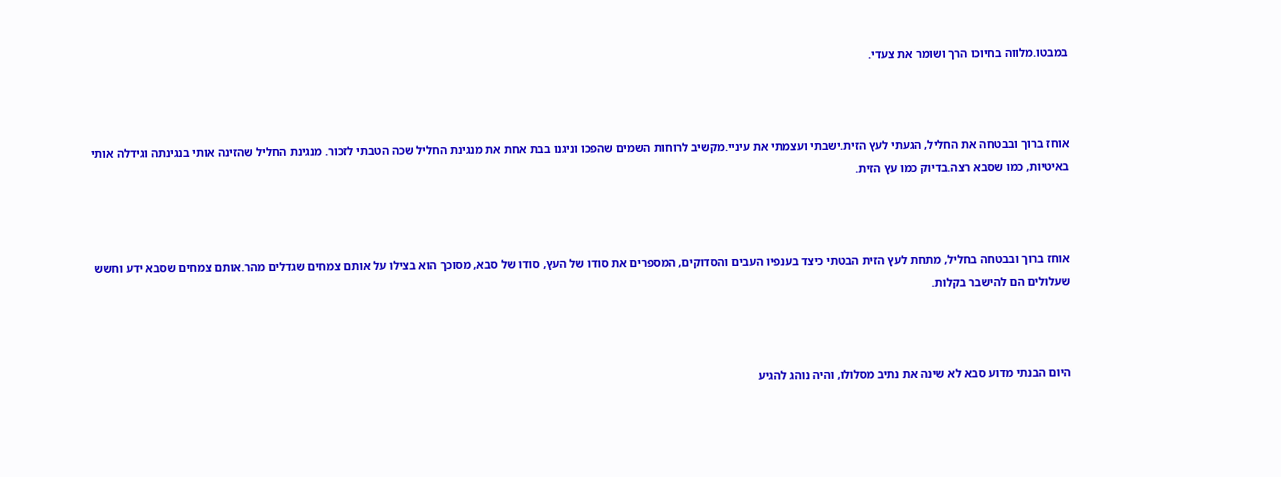במבטו.מלווה בחיוכו הרך ושומר את צעדי.



אוחז ברוך ובבטחה את החליל, הגעתי לעץ הזית.ישבתי ועצמתי את עיניי.מקשיב לרוחות השמים שהפכו וניגנו בבת אחת את מנגינת החליל שכה הטבתי לזכור. מנגינת החליל שהזינה אותי בנגינתה וגידלה אותי באיטיות, כמו שסבא רצה.בדיוק כמו עץ הזית.



אוחז ברוך ובבטחה בחליל, מתחת לעץ הזית הבטתי כיצד בענפיו העבים והסדוקים, המספרים את סודו של העץ, סודו של סבא, מסוכך הוא בצילו על אותם צמחים שגדלים מהר.אותם צמחים שסבא ידע וחשש שעלולים הם להישבר בקלות.



היום הבנתי מדוע סבא לא שינה את נתיב מסלולו, והיה נוהג להגיע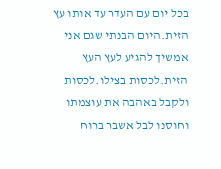בכל יום עם העדר עד אותו עץ הזית.היום הבנתי שגם אני אמשיך להגיע לעץ העץ הזית.לכסות בצילו.לכסות ולקבל באהבה את עוצמתו וחוסנו לבל אשבר ברוח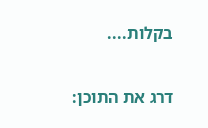בקלות....

דרג את התוכן: